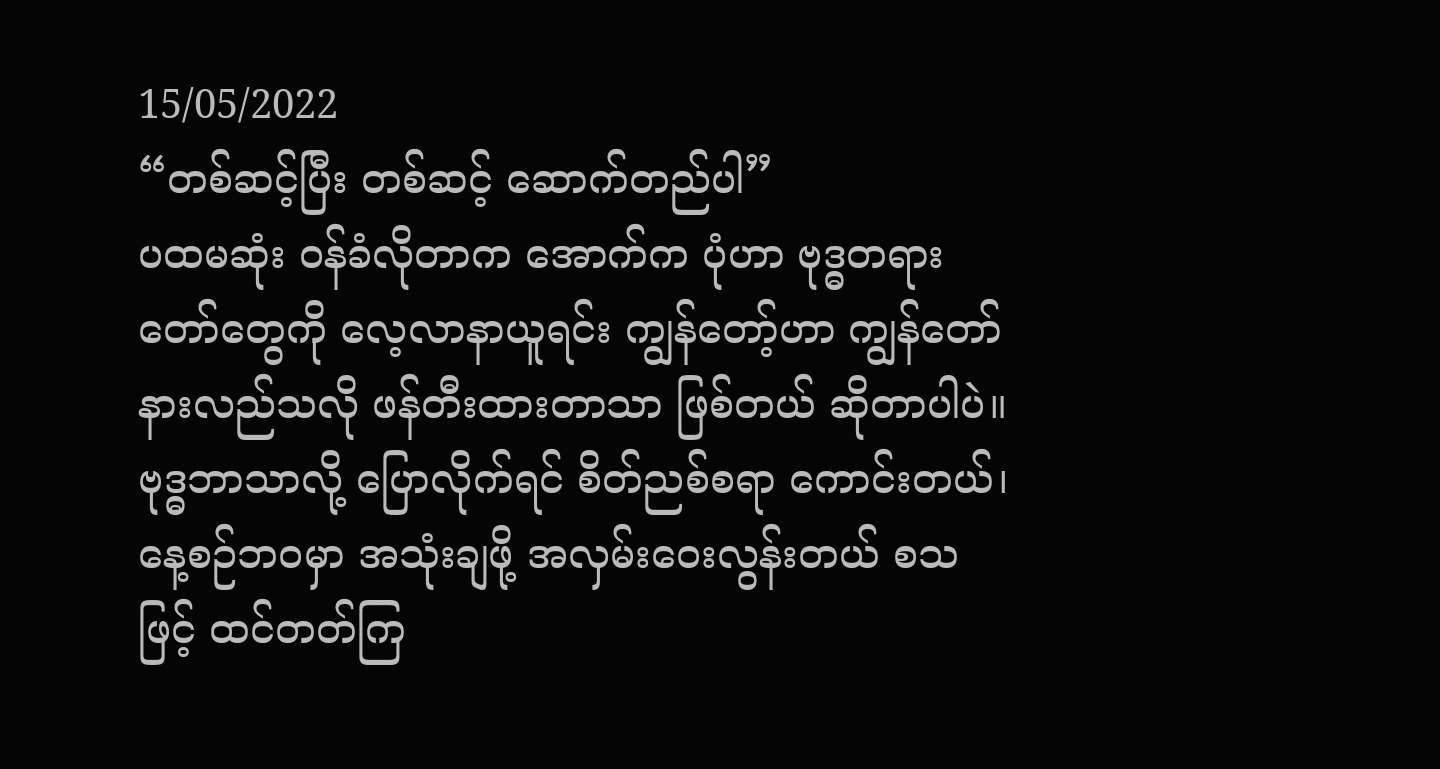15/05/2022
“တစ်ဆင့်ပြီး တစ်ဆင့် ဆောက်တည်ပါ”
ပထမဆုံး ဝန်ခံလိုတာက အောက်က ပုံဟာ ဗုဒ္ဓတရားတော်တွေကို လေ့လာနာယူရင်း ကျွန်တော့်ဟာ ကျွန်တော် နားလည်သလို ဖန်တီးထားတာသာ ဖြစ်တယ် ဆိုတာပါပဲ။
ဗုဒ္ဓဘာသာလို့ ပြောလိုက်ရင် စိတ်ညစ်စရာ ကောင်းတယ်၊ နေ့စဉ်ဘဝမှာ အသုံးချဖို့ အလှမ်းဝေးလွန်းတယ် စသဖြင့် ထင်တတ်ကြ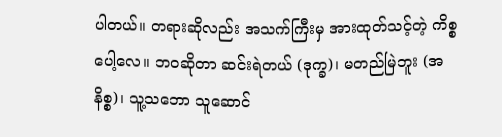ပါတယ်။ တရားဆိုလည်း အသက်ကြီးမှ အားထုတ်သင့်တဲ့ ကိစ္စပေါ့လေ။ ဘဝဆိုတာ ဆင်းရဲတယ် (ဒုက္ခ)၊ မတည်မြဲဘူး (အနိစ္စ)၊ သူ့သဘော သူဆောင်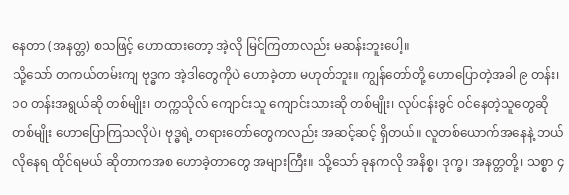နေတာ (အနတ္တ) စသဖြင့် ဟောထားတော့ အဲ့လို မြင်ကြတာလည်း မဆန်းဘူးပေါ့။
သို့သော် တကယ်တမ်းကျ ဗုဒ္ဓက အဲ့ဒါတွေကိုပဲ ဟောခဲ့တာ မဟုတ်ဘူး။ ကျွန်တော်တို့ ဟောပြောတဲ့အခါ ၉ တန်း၊ ၁၀ တန်းအရွယ်ဆို တစ်မျိုး၊ တက္ကသိုလ် ကျောင်းသူ ကျောင်းသားဆို တစ်မျိုး၊ လုပ်ငန်းခွင် ဝင်နေတဲ့သူတွေဆို တစ်မျိုး ဟောပြောကြသလိုပဲ၊ ဗုဒ္ဓရဲ့ တရားတော်တွေကလည်း အဆင့်ဆင့် ရှိတယ်။ လူတစ်ယောက်အနေနဲ့ ဘယ်လိုနေရ ထိုင်ရမယ် ဆိုတာကအစ ဟောခဲ့တာတွေ အများကြီး။ သို့သော် ခုနကလို အနိစ္စ၊ ဒုက္ခ၊ အနတ္တတို့၊ သစ္စာ ၄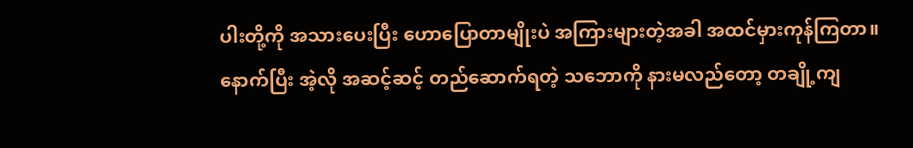ပါးတို့ကို အသားပေးပြီး ဟောပြောတာမျိုးပဲ အကြားများတဲ့အခါ အထင်မှားကုန်ကြတာ။
နောက်ပြီး အဲ့လို အဆင့်ဆင့် တည်ဆောက်ရတဲ့ သဘောကို နားမလည်တော့ တချို့ကျ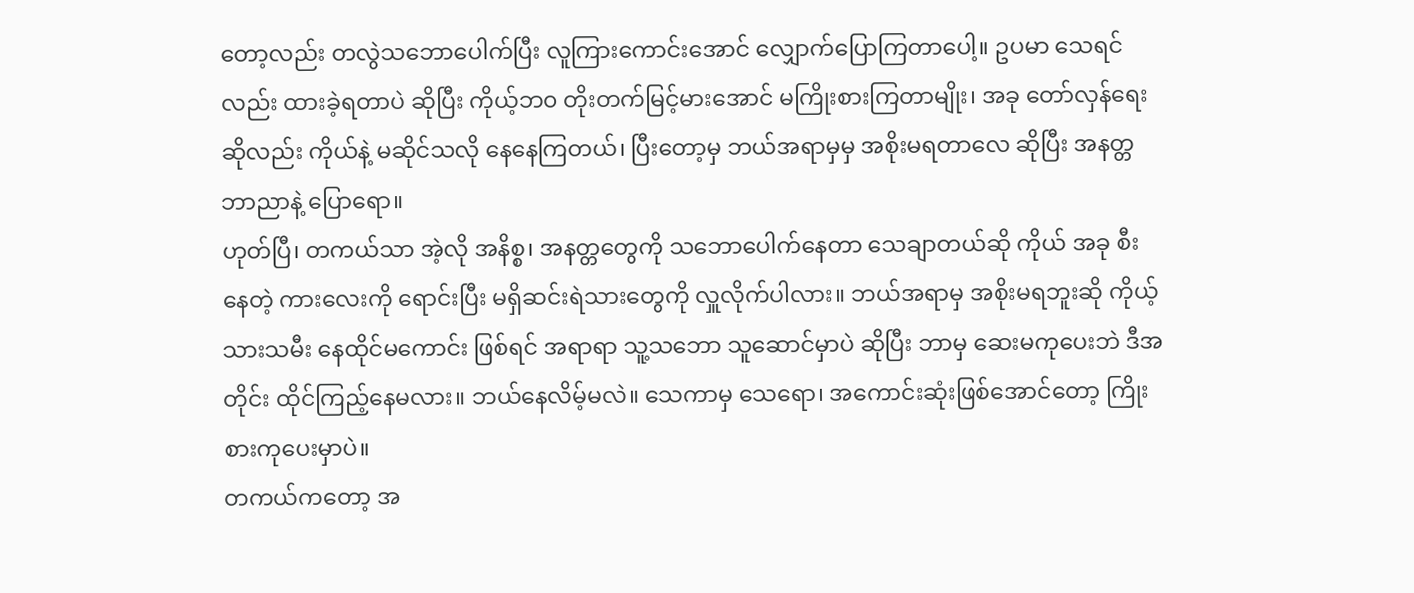တော့လည်း တလွဲသဘောပေါက်ပြီး လူကြားကောင်းအောင် လျှောက်ပြောကြတာပေါ့။ ဥပမာ သေရင်လည်း ထားခဲ့ရတာပဲ ဆိုပြီး ကိုယ့်ဘ၀ တိုးတက်မြင့်မားအောင် မကြိုးစားကြတာမျိုး၊ အခု တော်လှန်ရေးဆိုလည်း ကိုယ်နဲ့ မဆိုင်သလို နေနေကြတယ်၊ ပြီးတော့မှ ဘယ်အရာမှမှ အစိုးမရတာလေ ဆိုပြီး အနတ္တ ဘာညာနဲ့ ပြောရော။
ဟုတ်ပြီ၊ တကယ်သာ အဲ့လို အနိစ္စ၊ အနတ္တတွေကို သဘောပေါက်နေတာ သေချာတယ်ဆို ကိုယ် အခု စီးနေတဲ့ ကားလေးကို ရောင်းပြီး မရှိဆင်းရဲသားတွေကို လှူလိုက်ပါလား။ ဘယ်အရာမှ အစိုးမရဘူးဆို ကိုယ့်သားသမီး နေထိုင်မကောင်း ဖြစ်ရင် အရာရာ သူ့သဘော သူဆောင်မှာပဲ ဆိုပြီး ဘာမှ ဆေးမကုပေးဘဲ ဒီအတိုင်း ထိုင်ကြည့်နေမလား။ ဘယ်နေလိမ့်မလဲ။ သေကာမှ သေရော၊ အကောင်းဆုံးဖြစ်အောင်တော့ ကြိုးစားကုပေးမှာပဲ။
တကယ်ကတော့ အ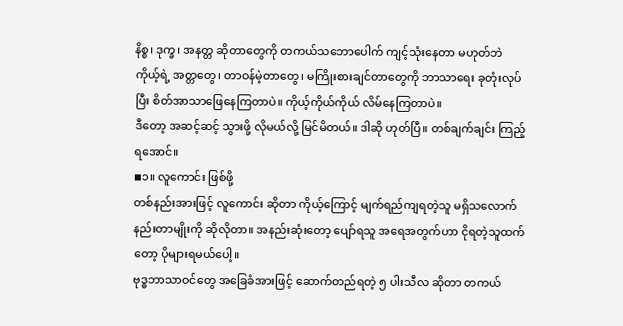နိစ္စ၊ ဒုက္ခ၊ အနတ္တ ဆိုတာတွေကို တကယ်သဘောပေါက် ကျင့်သုံးနေတာ မဟုတ်ဘဲ ကိုယ့်ရဲ့ အတ္တတွေ၊ တာဝန်မဲ့တာတွေ၊ မကြိုးစားချင်တာတွေကို ဘာသာရေး ခုတုံးလုပ်ပြီး စိတ်အာသာဖြေနေကြတာပဲ။ ကိုယ့်ကိုယ်ကိုယ် လိမ်နေကြတာပဲ။
ဒီတော့ အဆင့်ဆင့် သွားဖို့ လိုမယ်လို့ မြင်မိတယ်။ ဒါဆို ဟုတ်ပြီ။ တစ်ချက်ချင်း ကြည့်ရအောင်။
◾၁။ လူကောင်း ဖြစ်ဖို့
တစ်နည်းအားဖြင့် လူကောင်း ဆိုတာ ကိုယ့်ကြောင့် မျက်ရည်ကျရတဲ့သူ မရှိသလောက် နည်းတာမျိုးကို ဆိုလိုတာ။ အနည်းဆုံးတော့ ပျော်ရသူ အရေအတွက်ဟာ ငိုရတဲ့သူထက်တော့ ပိုများရမယ်ပေါ့။
ဗုဒ္ဓဘာသာဝင်တွေ အခြေခံအားဖြင့် ဆောက်တည်ရတဲ့ ၅ ပါးသီလ ဆိုတာ တကယ်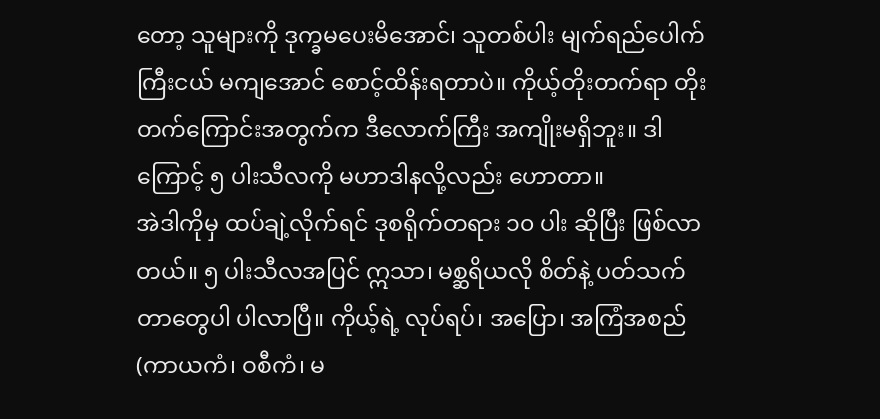တော့ သူများကို ဒုက္ခမပေးမိအောင်၊ သူတစ်ပါး မျက်ရည်ပေါက်ကြီးငယ် မကျအောင် စောင့်ထိန်းရတာပဲ။ ကိုယ့်တိုးတက်ရာ တိုးတက်ကြောင်းအတွက်က ဒီလောက်ကြီး အကျိုးမရှိဘူး။ ဒါကြောင့် ၅ ပါးသီလကို မဟာဒါနလို့လည်း ဟောတာ။
အဲဒါကိုမှ ထပ်ချဲ့လိုက်ရင် ဒုစရိုက်တရား ၁၀ ပါး ဆိုပြီး ဖြစ်လာတယ်။ ၅ ပါးသီလအပြင် ဣသာ၊ မစ္ဆရိယလို စိတ်နဲ့ ပတ်သက်တာတွေပါ ပါလာပြီ။ ကိုယ့်ရဲ့ လုပ်ရပ်၊ အပြော၊ အကြံအစည် (ကာယကံ၊ ဝစီကံ၊ မ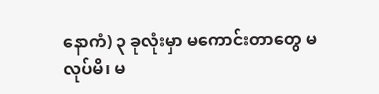နောကံ) ၃ ခုလုံးမှာ မကောင်းတာတွေ မလုပ်မိ၊ မ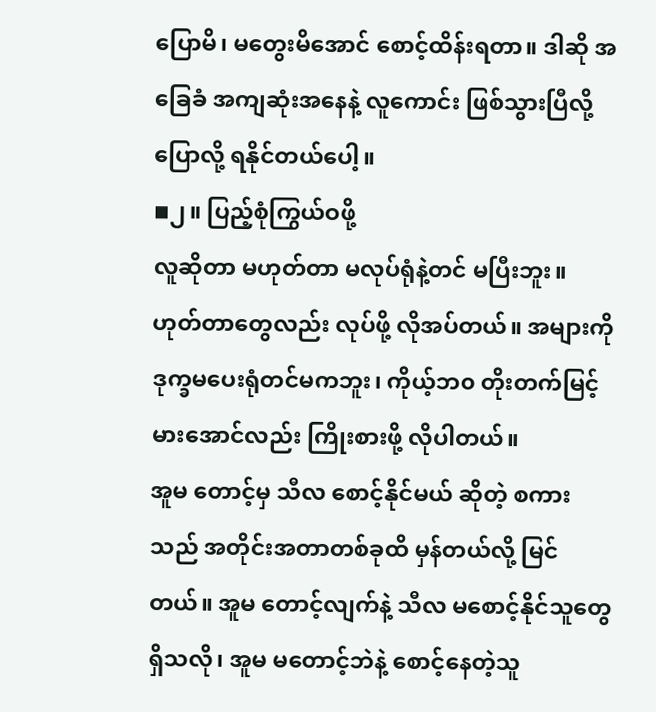ပြောမိ၊ မတွေးမိအောင် စောင့်ထိန်းရတာ။ ဒါဆို အခြေခံ အကျဆုံးအနေနဲ့ လူကောင်း ဖြစ်သွားပြီလို့ ပြောလို့ ရနိုင်တယ်ပေါ့။
◾၂။ ပြည့်စုံကြွယ်ဝဖို့
လူဆိုတာ မဟုတ်တာ မလုပ်ရုံနဲ့တင် မပြီးဘူး။ ဟုတ်တာတွေလည်း လုပ်ဖို့ လိုအပ်တယ်။ အများကို ဒုက္ခမပေးရုံတင်မကဘူး၊ ကိုယ့်ဘ၀ တိုးတက်မြင့်မားအောင်လည်း ကြိုးစားဖို့ လိုပါတယ်။
အူမ တောင့်မှ သီလ စောင့်နိုင်မယ် ဆိုတဲ့ စကားသည် အတိုင်းအတာတစ်ခုထိ မှန်တယ်လို့ မြင်တယ်။ အူမ တောင့်လျက်နဲ့ သီလ မစောင့်နိုင်သူတွေ ရှိသလို၊ အူမ မတောင့်ဘဲနဲ့ စောင့်နေတဲ့သူ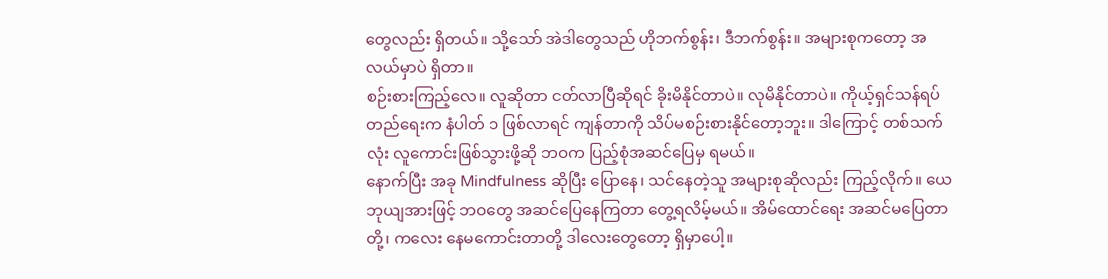တွေလည်း ရှိတယ်။ သို့သော် အဲဒါတွေသည် ဟိုဘက်စွန်း၊ ဒီဘက်စွန်း။ အများစုကတော့ အလယ်မှာပဲ ရှိတာ။
စဉ်းစားကြည့်လေ။ လူဆိုတာ ငတ်လာပြီဆိုရင် ခိုးမိနိုင်တာပဲ။ လုမိနိုင်တာပဲ။ ကိုယ့်ရှင်သန်ရပ်တည်ရေးက နံပါတ် ၁ ဖြစ်လာရင် ကျန်တာကို သိပ်မစဉ်းစားနိုင်တော့ဘူး။ ဒါကြောင့် တစ်သက်လုံး လူကောင်းဖြစ်သွားဖို့ဆို ဘဝက ပြည့်စုံအဆင်ပြေမှ ရမယ်။
နောက်ပြီး အခု Mindfulness ဆိုပြီး ပြောနေ၊ သင်နေတဲ့သူ အများစုဆိုလည်း ကြည့်လိုက်။ ယေဘုယျအားဖြင့် ဘဝတွေ အဆင်ပြေနေကြတာ တွေ့ရလိမ့်မယ်။ အိမ်ထောင်ရေး အဆင်မပြေတာတို့၊ ကလေး နေမကောင်းတာတို့ ဒါလေးတွေတော့ ရှိမှာပေါ့။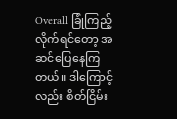Overall ခြုံကြည့်လိုက်ရင်တော့ အဆင်ပြေနေကြတယ်။ ဒါကြောင့်လည်း စိတ်ငြိမ်း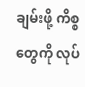ချမ်းဖို့ ကိစ္စတွေကို လုပ်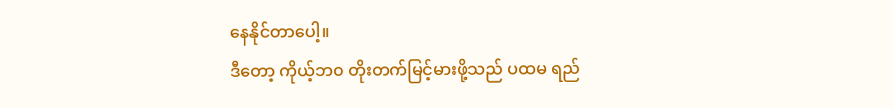နေနိုင်တာပေါ့။
ဒီတော့ ကိုယ့်ဘ၀ တိုးတက်မြင့်မားဖို့သည် ပထမ ရည်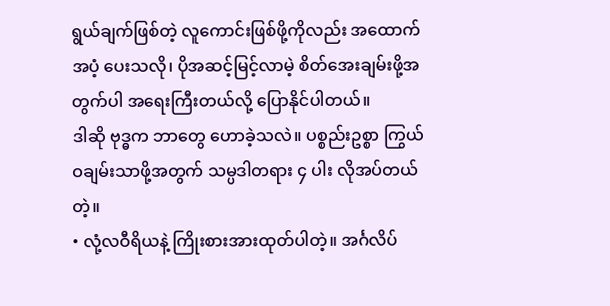ရွယ်ချက်ဖြစ်တဲ့ လူကောင်းဖြစ်ဖို့ကိုလည်း အထောက်အပံ့ ပေးသလို၊ ပိုအဆင့်မြင့်လာမဲ့ စိတ်အေးချမ်းဖို့အတွက်ပါ အရေးကြီးတယ်လို့ ပြောနိုင်ပါတယ်။
ဒါဆို ဗုဒ္ဓက ဘာတွေ ဟောခဲ့သလဲ။ ပစ္စည်းဥစ္စာ ကြွယ်ဝချမ်းသာဖို့အတွက် သမ္ပဒါတရား ၄ ပါး လိုအပ်တယ်တဲ့။
• လုံ့လဝီရိယနဲ့ ကြိုးစားအားထုတ်ပါတဲ့။ အင်္ဂလိပ်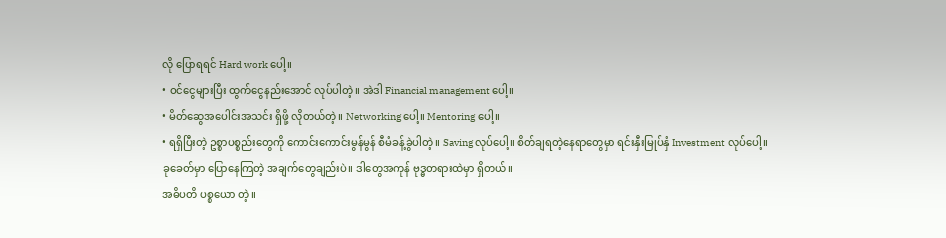လို ပြောရရင် Hard work ပေါ့။
• ဝင်ငွေများပြီး ထွက်ငွေနည်းအောင် လုပ်ပါတဲ့။ အဲဒါ Financial management ပေါ့။
• မိတ်ဆွေအပေါင်းအသင်း ရှိဖို့ လိုတယ်တဲ့။ Networking ပေါ့။ Mentoring ပေါ့။
• ရရှိပြီးတဲ့ ဥစ္စာပစ္စည်းတွေကို ကောင်းကောင်းမွန်မွန် စီမံခန့်ခွဲပါတဲ့။ Saving လုပ်ပေါ့။ စိတ်ချရတဲ့နေရာတွေမှာ ရင်းနှီးမြုပ်နှံ Investment လုပ်ပေါ့။
ခုခေတ်မှာ ပြောနေကြတဲ့ အချက်တွေချည်းပဲ။ ဒါတွေအကုန် ဗုဒ္ဓတရားထဲမှာ ရှိတယ်။
အဓိပတိ ပစ္စယော တဲ့။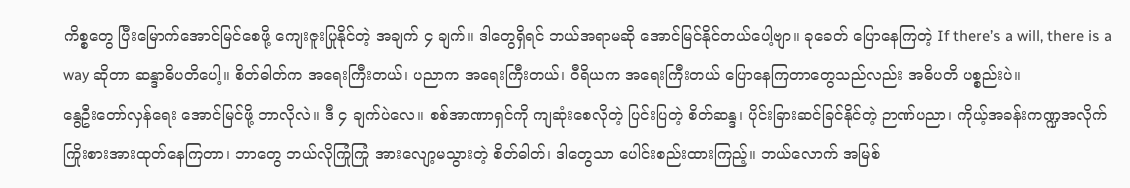ကိစ္စတွေ ပြီးမြောက်အောင်မြင်စေဖို့ ကျေးဇူးပြုနိုင်တဲ့ အချက် ၄ ချက်။ ဒါတွေရှိရင် ဘယ်အရာမဆို အောင်မြင်နိုင်တယ်ပေါ့ဗျာ။ ခုခေတ် ပြောနေကြတဲ့ If there’s a will, there is a way ဆိုတာ ဆန္ဒာဓိပတိပေါ့။ စိတ်ဓါတ်က အရေးကြီးတယ်၊ ပညာက အရေးကြီးတယ်၊ ဝီရိယက အရေးကြီးတယ် ပြောနေကြတာတွေသည်လည်း အဓိပတိ ပစ္စည်းပဲ။
နွေဦးတော်လှန်ရေး အောင်မြင်ဖို့ ဘာလိုလဲ။ ဒီ ၄ ချက်ပဲလေ။ စစ်အာဏာရှင်ကို ကျဆုံးစေလိုတဲ့ ပြင်းပြတဲ့ စိတ်ဆန္ဒ၊ ပိုင်းခြားဆင်ခြင်နိုင်တဲ့ ဉာဏ်ပညာ၊ ကိုယ့်အခန်းကဏ္ဍအလိုက် ကြိုးစားအားထုတ်နေကြတာ၊ ဘာတွေ ဘယ်လိုကြုံကြုံ အားလျော့မသွားတဲ့ စိတ်ဓါတ်၊ ဒါတွေသာ ပေါင်းစည်းထားကြည့်။ ဘယ်လောက် အမြစ်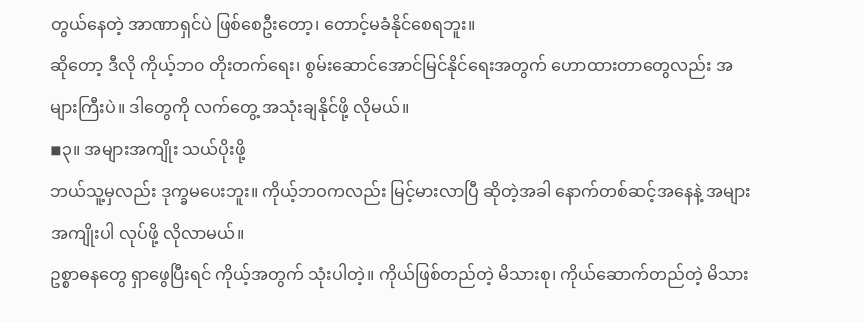တွယ်နေတဲ့ အာဏာရှင်ပဲ ဖြစ်စေဦးတော့၊ တောင့်မခံနိုင်စေရဘူး။
ဆိုတော့ ဒီလို ကိုယ့်ဘ၀ တိုးတက်ရေး၊ စွမ်းဆောင်အောင်မြင်နိုင်ရေးအတွက် ဟောထားတာတွေလည်း အများကြီးပဲ။ ဒါတွေကို လက်တွေ့ အသုံးချနိုင်ဖို့ လိုမယ်။
◾၃။ အများအကျိုး သယ်ပိုးဖို့
ဘယ်သူ့မှလည်း ဒုက္ခမပေးဘူး။ ကိုယ့်ဘဝကလည်း မြင့်မားလာပြီ ဆိုတဲ့အခါ နောက်တစ်ဆင့်အနေနဲ့ အများအကျိုးပါ လုပ်ဖို့ လိုလာမယ်။
ဥစ္စာဓနတွေ ရှာဖွေပြီးရင် ကိုယ့်အတွက် သုံးပါတဲ့။ ကိုယ်ဖြစ်တည်တဲ့ မိသားစု၊ ကိုယ်ဆောက်တည်တဲ့ မိသား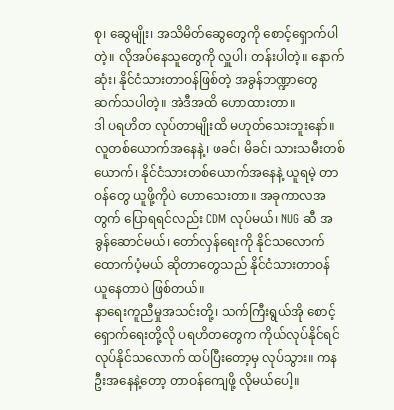စု၊ ဆွေမျိုး၊ အသိမိတ်ဆွေတွေကို စောင့်ရှောက်ပါတဲ့။ လိုအပ်နေသူတွေကို လှူပါ၊ တန်းပါတဲ့။ နောက်ဆုံး၊ နိုင်ငံသားတာဝန်ဖြစ်တဲ့ အခွန်ဘဏ္ဍာတွေ ဆက်သပါတဲ့။ အဲဒီအထိ ဟောထားတာ။
ဒါ ပရဟိတ လုပ်တာမျိုးထိ မဟုတ်သေးဘူးနော်။ လူတစ်ယောက်အနေနဲ့၊ ဖခင်၊ မိခင်၊ သားသမီးတစ်ယောက်၊ နိုင်ငံသားတစ်ယောက်အနေနဲ့ ယူရမဲ့ တာဝန်တွေ ယူဖို့ကိုပဲ ဟောသေးတာ။ အခုကာလအတွက် ပြောရရင်လည်း CDM လုပ်မယ်၊ NUG ဆီ အခွန်ဆောင်မယ်၊ တော်လှန်ရေးကို နိုင်သလောက် ထောက်ပံ့မယ် ဆိုတာတွေသည် နိုင်ငံသားတာဝန် ယူနေတာပဲ ဖြစ်တယ်။
နာရေးကူညီမှုအသင်းတို့၊ သက်ကြီးရွယ်အို စောင့်ရှောက်ရေးတို့လို ပရဟိတတွေက ကိုယ်လုပ်နိုင်ရင် လုပ်နိုင်သလောက် ထပ်ပြီးတော့မှ လုပ်သွား။ ကနဦးအနေနဲ့တော့ တာဝန်ကျေဖို့ လိုမယ်ပေါ့။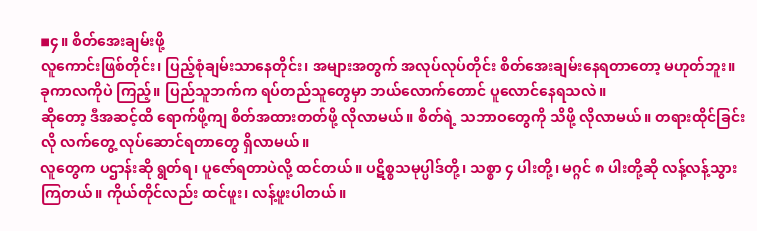◾၄။ စိတ်အေးချမ်းဖို့
လူကောင်းဖြစ်တိုင်း၊ ပြည့်စုံချမ်းသာနေတိုင်း၊ အများအတွက် အလုပ်လုပ်တိုင်း စိတ်အေးချမ်းနေရတာတော့ မဟုတ်ဘူး။ ခုကာလကိုပဲ ကြည့်။ ပြည်သူဘက်က ရပ်တည်သူတွေမှာ ဘယ်လောက်တောင် ပူလောင်နေရသလဲ။
ဆိုတော့ ဒီအဆင့်ထိ ရောက်ဖို့ကျ စိတ်အထားတတ်ဖို့ လိုလာမယ်။ စိတ်ရဲ့ သဘာဝတွေကို သိဖို့ လိုလာမယ်။ တရားထိုင်ခြင်းလို လက်တွေ့ လုပ်ဆောင်ရတာတွေ ရှိလာမယ်။
လူတွေက ပဌာန်းဆို ရွတ်ရ၊ ပူဇော်ရတာပဲလို့ ထင်တယ်။ ပဋိစ္စသမုပ္ပါဒ်တို့၊ သစ္စာ ၄ ပါးတို့၊ မဂ္ဂင် ၈ ပါးတို့ဆို လန့်လန့်သွားကြတယ်။ ကိုယ်တိုင်လည်း ထင်ဖူး၊ လန့်ဖူးပါတယ်။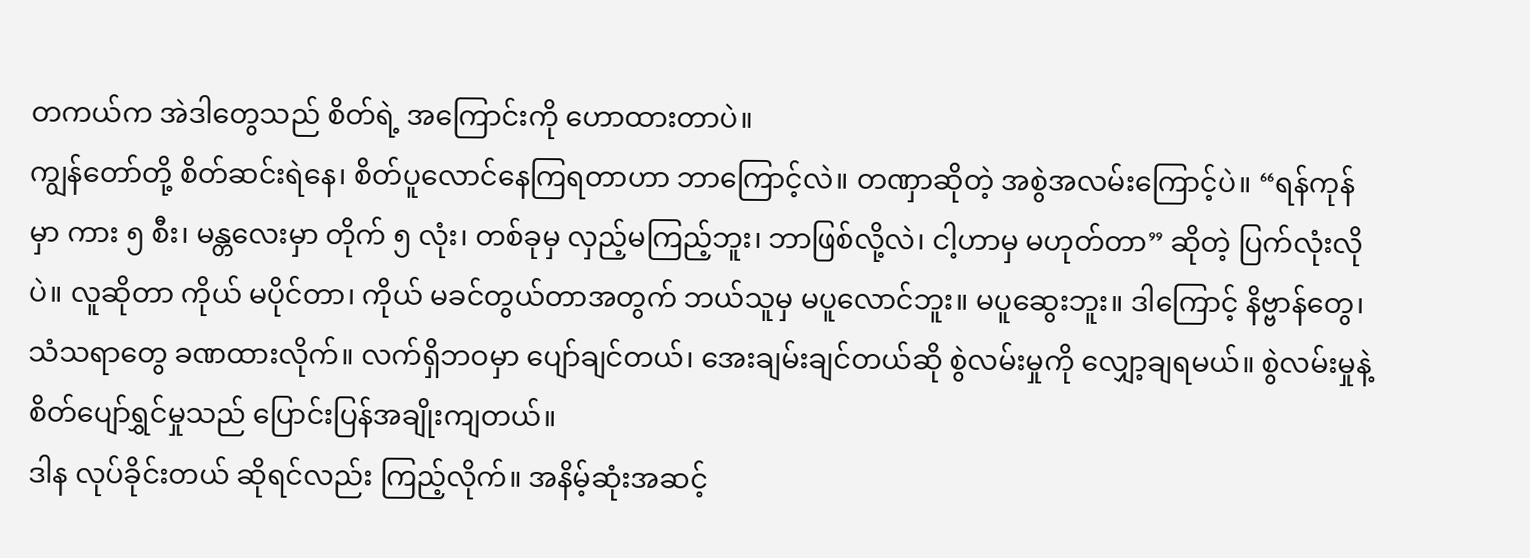တကယ်က အဲဒါတွေသည် စိတ်ရဲ့ အကြောင်းကို ဟောထားတာပဲ။
ကျွန်တော်တို့ စိတ်ဆင်းရဲနေ၊ စိတ်ပူလောင်နေကြရတာဟာ ဘာကြောင့်လဲ။ တဏှာဆိုတဲ့ အစွဲအလမ်းကြောင့်ပဲ။ “ရန်ကုန်မှာ ကား ၅ စီး၊ မန္တလေးမှာ တိုက် ၅ လုံး၊ တစ်ခုမှ လှည့်မကြည့်ဘူး၊ ဘာဖြစ်လို့လဲ၊ ငါ့ဟာမှ မဟုတ်တာ” ဆိုတဲ့ ပြက်လုံးလိုပဲ။ လူဆိုတာ ကိုယ် မပိုင်တာ၊ ကိုယ် မခင်တွယ်တာအတွက် ဘယ်သူမှ မပူလောင်ဘူး။ မပူဆွေးဘူး။ ဒါကြောင့် နိဗ္ဗာန်တွေ၊ သံသရာတွေ ခဏထားလိုက်။ လက်ရှိဘဝမှာ ပျော်ချင်တယ်၊ အေးချမ်းချင်တယ်ဆို စွဲလမ်းမှုကို လျှော့ချရမယ်။ စွဲလမ်းမှုနဲ့ စိတ်ပျော်ရွှင်မှုသည် ပြောင်းပြန်အချိုးကျတယ်။
ဒါန လုပ်ခိုင်းတယ် ဆိုရင်လည်း ကြည့်လိုက်။ အနိမ့်ဆုံးအဆင့်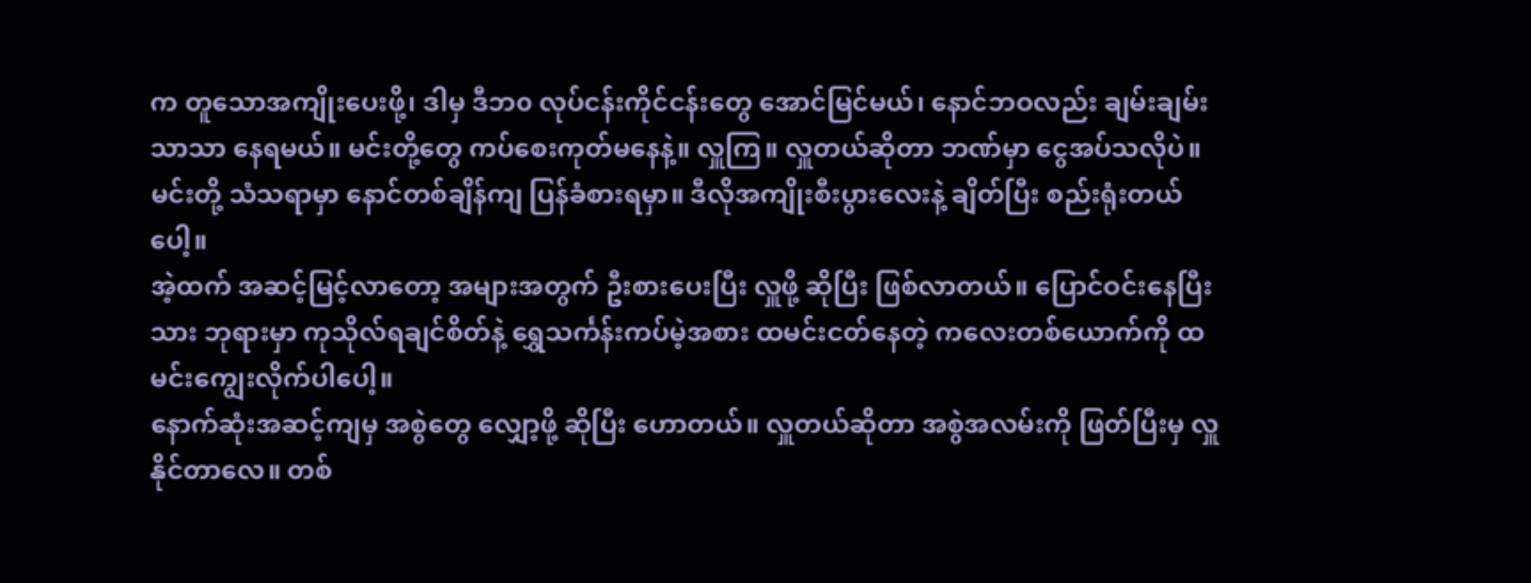က တူသောအကျိုးပေးဖို့၊ ဒါမှ ဒီဘ၀ လုပ်ငန်းကိုင်ငန်းတွေ အောင်မြင်မယ်၊ နောင်ဘဝလည်း ချမ်းချမ်းသာသာ နေရမယ်။ မင်းတို့တွေ ကပ်စေးကုတ်မနေနဲ့။ လှူကြ။ လှူတယ်ဆိုတာ ဘဏ်မှာ ငွေအပ်သလိုပဲ။ မင်းတို့ သံသရာမှာ နောင်တစ်ချိန်ကျ ပြန်ခံစားရမှာ။ ဒီလိုအကျိုးစီးပွားလေးနဲ့ ချိတ်ပြီး စည်းရုံးတယ်ပေါ့။
အဲ့ထက် အဆင့်မြင့်လာတော့ အများအတွက် ဦးစားပေးပြီး လှူဖို့ ဆိုပြီး ဖြစ်လာတယ်။ ပြောင်ဝင်းနေပြီးသား ဘုရားမှာ ကုသိုလ်ရချင်စိတ်နဲ့ ရွှေသင်္ကန်းကပ်မဲ့အစား ထမင်းငတ်နေတဲ့ ကလေးတစ်ယောက်ကို ထမင်းကျွေးလိုက်ပါပေါ့။
နောက်ဆုံးအဆင့်ကျမှ အစွဲတွေ လျှော့ဖို့ ဆိုပြီး ဟောတယ်။ လှူတယ်ဆိုတာ အစွဲအလမ်းကို ဖြတ်ပြီးမှ လှူနိုင်တာလေ။ တစ်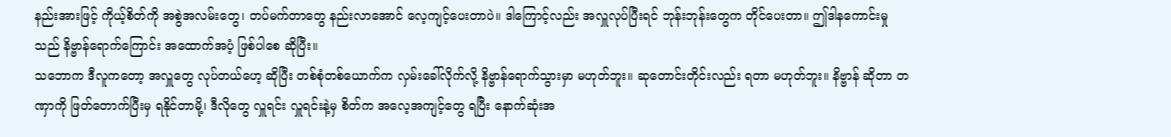နည်းအားဖြင့် ကိုယ့်စိတ်ကို အစွဲအလမ်းတွေ၊ တပ်မက်တာတွေ နည်းလာအောင် လေ့ကျင့်ပေးတာပဲ။ ဒါကြောင့်လည်း အလှူလုပ်ပြီးရင် ဘုန်းဘုန်းတွေက တိုင်ပေးတာ။ ဤဒါနကောင်းမှုသည် နိဗ္ဗာန်ရောက်ကြောင်း အထောက်အပံ့ ဖြစ်ပါစေ ဆိုပြီး။
သဘောက ဒီလူကတော့ အလှူတွေ လုပ်တယ်ဟေ့ ဆိုပြီး တစ်စုံတစ်ယောက်က လှမ်းခေါ်လိုက်လို့ နိဗ္ဗာန်ရောက်သွားမှာ မဟုတ်ဘူး။ ဆုတောင်းတိုင်းလည်း ရတာ မဟုတ်ဘူး။ နိဗ္ဗာန် ဆိုတာ တဏှာကို ဖြတ်တောက်ပြီးမှ ရနိုင်တာမို့၊ ဒီလိုတွေ လှူရင်း လှူရင်းနဲ့မှ စိတ်က အလေ့အကျင့်တွေ ရပြီး နောက်ဆုံးအ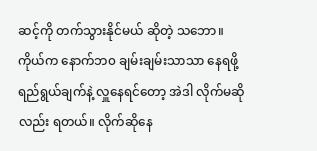ဆင့်ကို တက်သွားနိုင်မယ် ဆိုတဲ့ သဘော။
ကိုယ်က နောက်ဘ၀ ချမ်းချမ်းသာသာ နေရဖို့ ရည်ရွယ်ချက်နဲ့ လှူနေရင်တော့ အဲဒါ လိုက်မဆိုလည်း ရတယ်။ လိုက်ဆိုနေ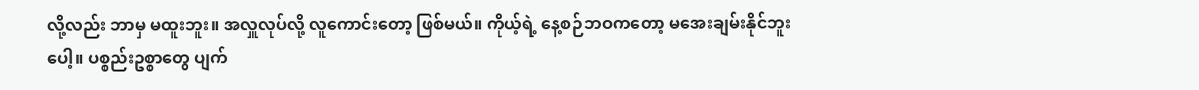လို့လည်း ဘာမှ မထူးဘူး။ အလှူလုပ်လို့ လူကောင်းတော့ ဖြစ်မယ်။ ကိုယ့်ရဲ့ နေ့စဉ်ဘဝကတော့ မအေးချမ်းနိုင်ဘူးပေါ့။ ပစ္စည်းဥစ္စာတွေ ပျက်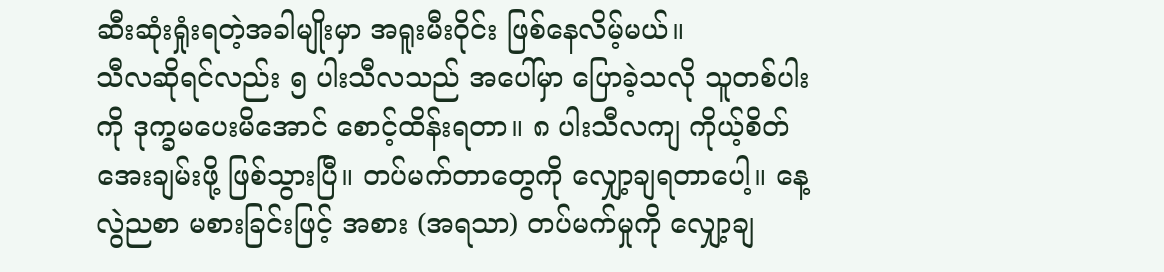ဆီးဆုံးရှုံးရတဲ့အခါမျိုးမှာ အရူးမီးဝိုင်း ဖြစ်နေလိမ့်မယ်။
သီလဆိုရင်လည်း ၅ ပါးသီလသည် အပေါ်မှာ ပြောခဲ့သလို သူတစ်ပါးကို ဒုက္ခမပေးမိအောင် စောင့်ထိန်းရတာ။ ၈ ပါးသီလကျ ကိုယ့်စိတ် အေးချမ်းဖို့ ဖြစ်သွားပြီ။ တပ်မက်တာတွေကို လျှော့ချရတာပေါ့။ နေ့လွဲညစာ မစားခြင်းဖြင့် အစား (အရသာ) တပ်မက်မှုကို လျှော့ချ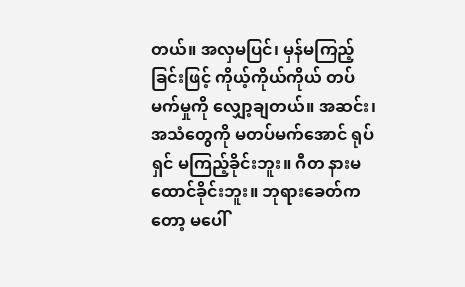တယ်။ အလှမပြင်၊ မှန်မကြည့်ခြင်းဖြင့် ကိုယ့်ကိုယ်ကိုယ် တပ်မက်မှုကို လျှော့ချတယ်။ အဆင်း၊ အသံတွေကို မတပ်မက်အောင် ရုပ်ရှင် မကြည့်ခိုင်းဘူး။ ဂီတ နားမထောင်ခိုင်းဘူး။ ဘုရားခေတ်ကတော့ မပေါ်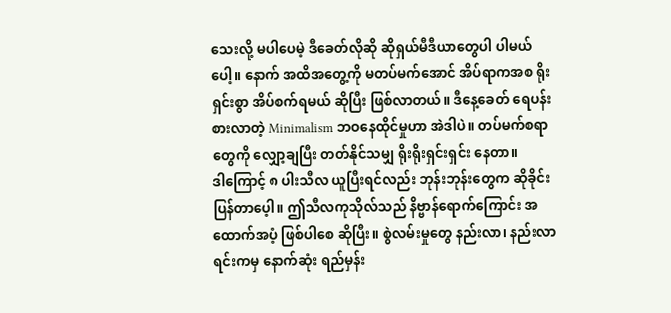သေးလို့ မပါပေမဲ့ ဒီခေတ်လိုဆို ဆိုရှယ်မီဒီယာတွေပါ ပါမယ်ပေါ့။ နောက် အထိအတွေ့ကို မတပ်မက်အောင် အိပ်ရာကအစ ရိုးရှင်းစွာ အိပ်စက်ရမယ် ဆိုပြီး ဖြစ်လာတယ်။ ဒီနေ့ခေတ် ရေပန်းစားလာတဲ့ Minimalism ဘဝနေထိုင်မှုဟာ အဲဒါပဲ။ တပ်မက်စရာတွေကို လျှော့ချပြီး တတ်နိုင်သမျှ ရိုးရိုးရှင်းရှင်း နေတာ။
ဒါကြောင့် ၈ ပါးသီလ ယူပြီးရင်လည်း ဘုန်းဘုန်းတွေက ဆိုခိုင်းပြန်တာပေ့ါ။ ဤသီလကုသိုလ်သည် နိဗ္ဗာန်ရောက်ကြောင်း အထောက်အပံ့ ဖြစ်ပါစေ ဆိုပြီး။ စွဲလမ်းမှုတွေ နည်းလာ၊ နည်းလာရင်းကမှ နောက်ဆုံး ရည်မှန်း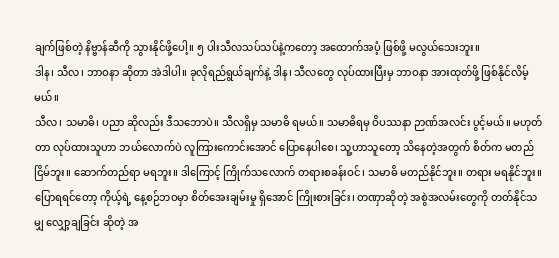ချက်ဖြစ်တဲ့ နိဗ္ဗာန်ဆီကို သွားနိုင်ဖို့ပေါ့။ ၅ ပါးသီလသပ်သပ်နဲ့ကတော့ အထောက်အပံ့ ဖြစ်ဖို့ မလွယ်သေးဘူး။
ဒါန၊ သီလ၊ ဘာဝနာ ဆိုတာ အဲဒါပါ။ ခုလိုရည်ရွယ်ချက်နဲ့ ဒါန၊ သီလတွေ လုပ်ထားပြီးမှ ဘာဝနာ အားထုတ်ဖို့ ဖြစ်နိုင်လိမ့်မယ်။
သီလ၊ သမာဓိ၊ ပညာ ဆိုလည်း ဒီသဘောပဲ။ သီလရှိမှ သမာဓိ ရမယ်။ သမာဓိရမှ ဝိပဿနာ ဉာဏ်အလင်း ပွင့်မယ်။ မဟုတ်တာ လုပ်ထားသူဟာ ဘယ်လောက်ပဲ လူကြားကောင်းအောင် ပြောနေပါစေ၊ သူ့ဟာသူတော့ သိနေတဲ့အတွက် စိတ်က မတည်ငြိမ်ဘူး။ ဆောက်တည်ရာ မရဘူး။ ဒါကြောင့် ကြိုက်သလောက် တရားစခန်းဝင်၊ သမာဓိ မတည်နိုင်ဘူး။ တရား မရနိုင်ဘူး။
ပြောရရင်တော့ ကိုယ့်ရဲ့ နေ့စဉ်ဘဝမှာ စိတ်အေးချမ်းမှု ရှိအောင် ကြိုးစားခြင်း၊ တဏှာဆိုတဲ့ အစွဲအလမ်းတွေကို တတ်နိုင်သမျှ လျှော့ချခြင်း ဆိုတဲ့ အ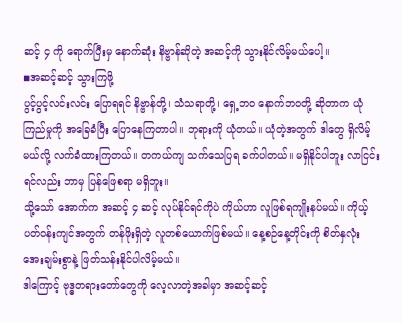ဆင့် ၄ ကို ရောက်ပြီးမှ နောက်ဆုံး နိဗ္ဗာန်ဆိုတဲ့ အဆင့်ကို သွားနိုင်လိမ့်မယ်ပေါ့။
◾အဆင့်ဆင့် သွားကြဖို့
ပွင့်ပွင့်လင်းလင်း ပြောရရင် နိဗ္ဗာန်တို့၊ သံသရာတို့၊ ရှေ့ဘ၀ နောက်ဘဝတို့ ဆိုတာက ယုံကြည်မှုကို အခြေခံပြီး ပြောနေကြတာပါ။ ဘုရားကို ယုံတယ်။ ယုံတဲ့အတွက် ဒါတွေ ရှိလိမ့်မယ်လို့ လက်ခံထားကြတယ်။ တကယ်ကျ သက်သေပြရ ခက်ပါတယ်။ မရှိနိုင်ပါဘူး လာငြင်းရင်လည်း ဘာမှ ပြန်ဖြေစရာ မရှိဘူး။
သို့သော် အောက်က အဆင့် ၄ ဆင့် လုပ်နိုင်ရင်ကိုပဲ ကိုယ်ဟာ လူဖြစ်ရကျိုးနပ်မယ်။ ကိုယ့်ပတ်ဝန်းကျင်အတွက် တန်ဖိုးရှိတဲ့ လူတစ်ယောက်ဖြစ်မယ်။ နေ့စဉ်နေ့တိုင်းကို စိတ်နှလုံး အေးချမ်းစွာနဲ့ ဖြတ်သန်းနိုင်ပါလိမ့်မယ်။
ဒါကြောင့် ဗုဒ္ဓတရားတော်တွေကို လေ့လာတဲ့အခါမှာ အဆင့်ဆင့်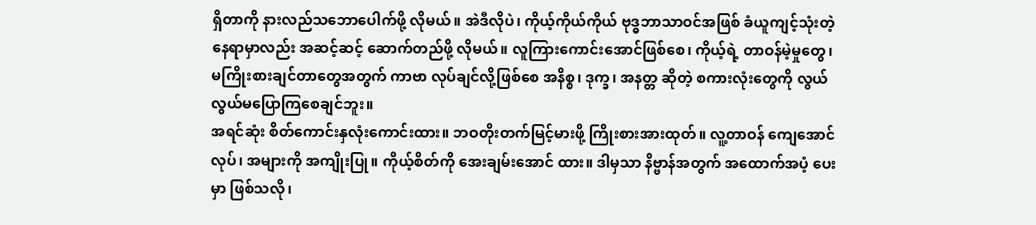ရှိတာကို နားလည်သဘောပေါက်ဖို့ လိုမယ်။ အဲဒီလိုပဲ၊ ကိုယ့်ကိုယ်ကိုယ် ဗုဒ္ဓဘာသာဝင်အဖြစ် ခံယူကျင့်သုံးတဲ့နေရာမှာလည်း အဆင့်ဆင့် ဆောက်တည်ဖို့ လိုမယ်။ လူကြားကောင်းအောင်ဖြစ်စေ၊ ကိုယ့်ရဲ့ တာဝန်မဲ့မှုတွေ၊ မကြိုးစားချင်တာတွေအတွက် ကာဗာ လုပ်ချင်လို့ဖြစ်စေ အနိစ္စ၊ ဒုက္ခ၊ အနတ္တ ဆိုတဲ့ စကားလုံးတွေကို လွယ်လွယ်မပြောကြစေချင်ဘူး။
အရင်ဆုံး စိတ်ကောင်းနှလုံးကောင်းထား။ ဘဝတိုးတက်မြင့်မားဖို့ ကြိုးစားအားထုတ်။ လူ့တာဝန် ကျေအောင်လုပ်၊ အများကို အကျိုးပြု။ ကိုယ့်စိတ်ကို အေးချမ်းအောင် ထား။ ဒါမှသာ နိဗ္ဗာန်အတွက် အထောက်အပံ့ ပေးမှာ ဖြစ်သလို၊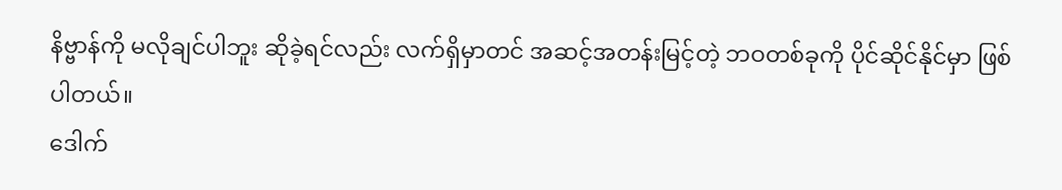နိဗ္ဗာန်ကို မလိုချင်ပါဘူး ဆိုခဲ့ရင်လည်း လက်ရှိမှာတင် အဆင့်အတန်းမြင့်တဲ့ ဘဝတစ်ခုကို ပိုင်ဆိုင်နိုင်မှာ ဖြစ်ပါတယ်။
ဒေါက်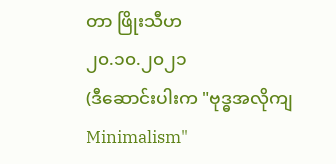တာ ဖြိုးသီဟ
၂၀.၁၀.၂၀၂၁
(ဒီဆောင်းပါးက "ဗုဒ္ဓအလိုကျ Minimalism"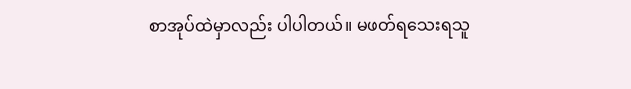စာအုပ်ထဲမှာလည်း ပါပါတယ်။ မဖတ်ရသေးရသူ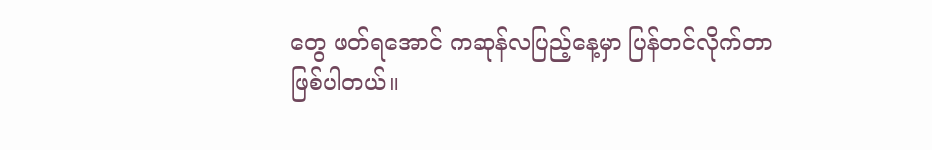တွေ ဖတ်ရအောင် ကဆုန်လပြည့်နေ့မှာ ပြန်တင်လိုက်တာ ဖြစ်ပါတယ်။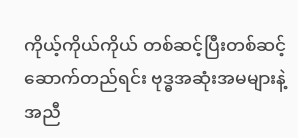ကိုယ့်ကိုယ်ကိုယ် တစ်ဆင့်ပြီးတစ်ဆင့် ဆောက်တည်ရင်း ဗုဒ္ဓအဆုံးအမများနဲ့အညီ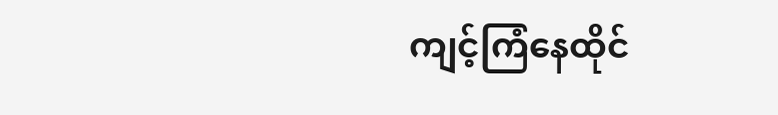ကျင့်ကြံနေထိုင်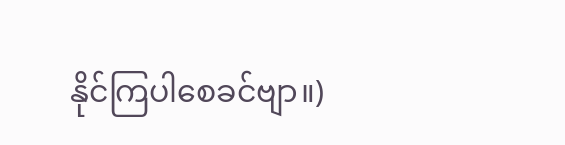နိုင်ကြပါစေခင်ဗျာ။)